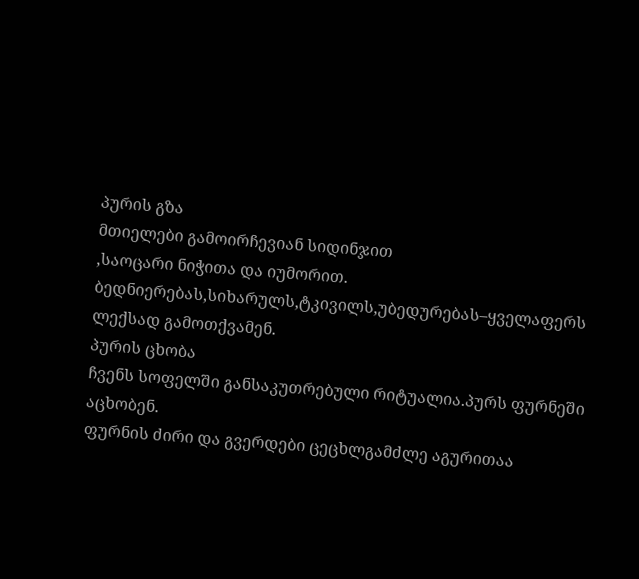პურის გზა
მთიელები გამოირჩევიან სიდინჯით
,საოცარი ნიჭითა და იუმორით. ბედნიერებას,სიხარულს,ტკივილს,უბედურებას–ყველაფერს
ლექსად გამოთქვამენ.
პურის ცხობა
ჩვენს სოფელში განსაკუთრებული რიტუალია.პურს ფურნეში აცხობენ.
ფურნის ძირი და გვერდები ცეცხლგამძლე აგურითაა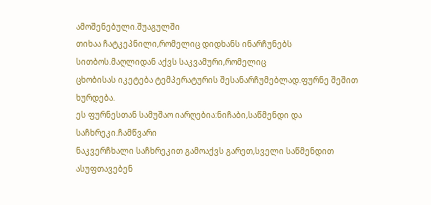ამოშენებული.შუაგულში
თიხაა ჩატკეპნილი,რომელიც დიდხანს ინარჩუნებს სითბოს.მაღლიდან აქვს საკვამური,რომელიც
ცხობისას იკეტება ტემპერატურის შესანარჩუმებლად.ფურნე შეშით ხურდება.
ეს ფურნესთან სამუშაო იარღებია:ნიჩაბი,საწმენდი და საჩხრეკი.ჩამწვარი
ნაკვერჩხალი საჩხრეკით გამოაქვს გარეთ,სველი საწმენდით ასუფთავებენ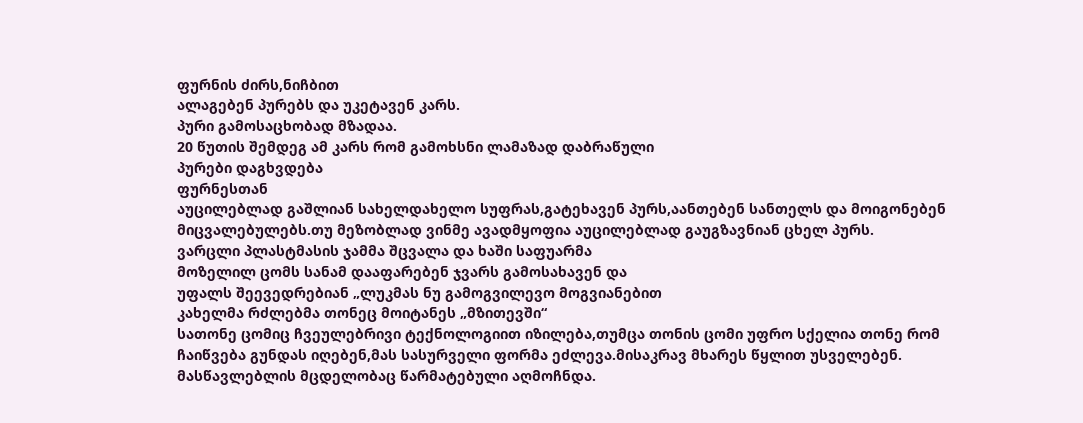ფურნის ძირს,ნიჩბით
ალაგებენ პურებს და უკეტავენ კარს.
პური გამოსაცხობად მზადაა.
20 წუთის შემდეგ ამ კარს რომ გამოხსნი ლამაზად დაბრაწული
პურები დაგხვდება
ფურნესთან
აუცილებლად გაშლიან სახელდახელო სუფრას,გატეხავენ პურს,აანთებენ სანთელს და მოიგონებენ
მიცვალებულებს.თუ მეზობლად ვინმე ავადმყოფია აუცილებლად გაუგზავნიან ცხელ პურს.
ვარცლი პლასტმასის ჯამმა შცვალა და ხაში საფუარმა
მოზელილ ცომს სანამ დააფარებენ ჯვარს გამოსახავენ და
უფალს შეევედრებიან „ლუკმას ნუ გამოგვილევო მოგვიანებით
კახელმა რძლებმა თონეც მოიტანეს „მზითევში“
სათონე ცომიც ჩვეულებრივი ტექნოლოგიით იზილება,თუმცა თონის ცომი უფრო სქელია თონე რომ
ჩაიწვება გუნდას იღებენ,მას სასურველი ფორმა ეძლევა.მისაკრავ მხარეს წყლით უსველებენ.
მასწავლებლის მცდელობაც წარმატებული აღმოჩნდა.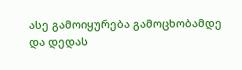ასე გამოიყურება გამოცხობამდე
და დედას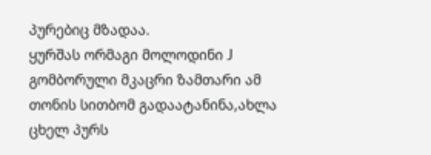პურებიც მზადაა.
ყურშას ორმაგი მოლოდინი J გომბორული მკაცრი ზამთარი ამ თონის სითბომ გადაატანინა,ახლა
ცხელ პურს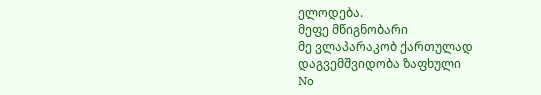ელოდება.
მეფე მწიგნობარი
მე ვლაპარაკობ ქართულად
დაგვემშვიდობა ზაფხული
No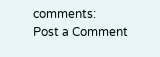comments:
Post a Comment